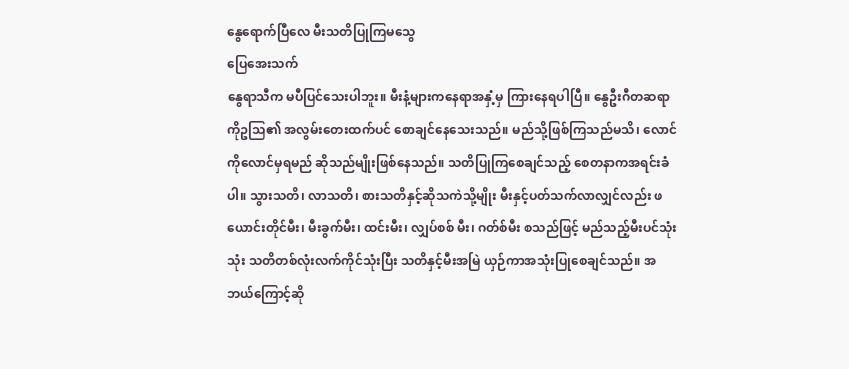နွေရောက်ပြီလေ မီးသတိပြုကြမသွေ
ပြေအေးသက်
နွေရာသီက မပီပြင်သေးပါဘူး။ မီးနံ့များကနေရာအနှံ့မှ ကြားနေရပါပြီ။ နွေဦးဂီတဆရာ ကိုဥသြ၏ အလွမ်းတေးထက်ပင် စောချင်နေသေးသည်။ မည်သို့ဖြစ်ကြသည်မသိ၊ လောင်ကိုလောင်မှရမည် ဆိုသည်မျိုးဖြစ်နေသည်။ သတိပြုကြစေချင်သည့် စေတနာကအရင်းခံပါ။ သွားသတိ၊ လာသတိ၊ စားသတိနှင့်ဆိုသကဲသို့မျိုး မီးနှင့်ပတ်သက်လာလျှင်လည်း ဖယောင်းတိုင်မီး၊ မီးခွက်မီး၊ ထင်းမီး၊ လျှပ်စစ် မီး၊ ဂတ်စ်မီး စသည်ဖြင့် မည်သည့်မီးပင်သုံးသုံး သတိတစ်လုံးလက်ကိုင်သုံးပြီး သတိနှင့်မီးအမြဲ ယှဉ်ကာအသုံးပြုစေချင်သည်။ အဘယ်ကြောင့်ဆို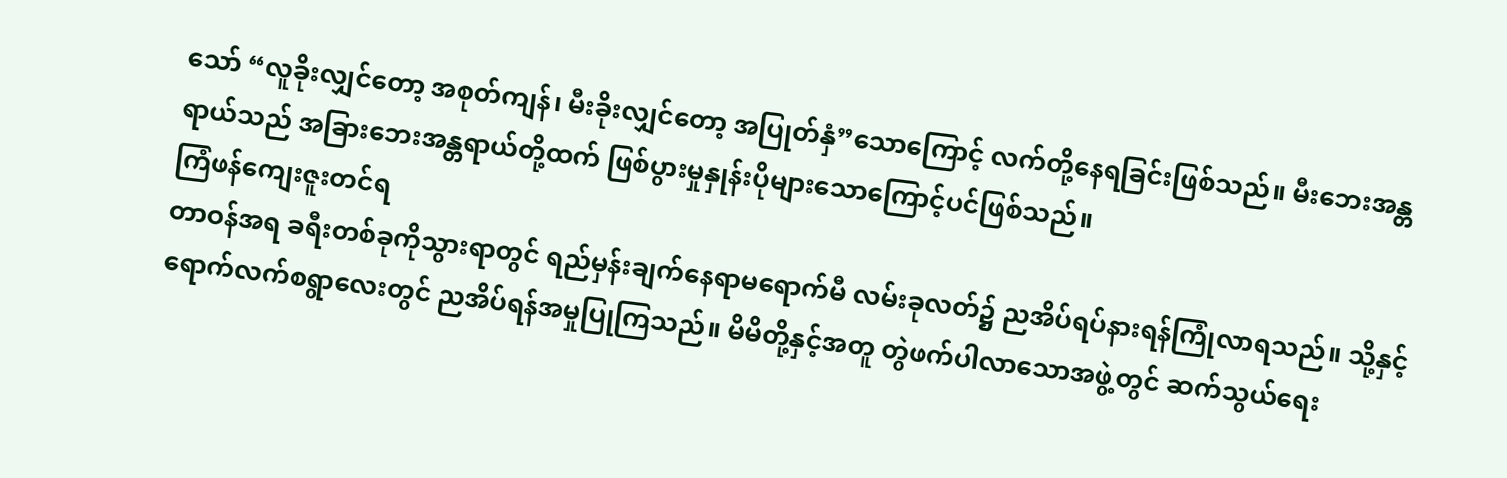သော် “လူခိုးလျှင်တော့ အစုတ်ကျန်၊ မီးခိုးလျှင်တော့ အပြုတ်နှံ”သောကြောင့် လက်တို့နေရခြင်းဖြစ်သည်။ မီးဘေးအန္တရာယ်သည် အခြားဘေးအန္တရာယ်တို့ထက် ဖြစ်ပွားမှုနှုန်းပိုများသောကြောင့်ပင်ဖြစ်သည်။
ကြံဖန်ကျေးဇူးတင်ရ
တာဝန်အရ ခရီးတစ်ခုကိုသွားရာတွင် ရည်မှန်းချက်နေရာမရောက်မီ လမ်းခုလတ်၌ ညအိပ်ရပ်နားရန်ကြုံလာရသည်။ သို့နှင့်ရောက်လက်စရွာလေးတွင် ညအိပ်ရန်အမှုပြုကြသည်။ မိမိတို့နှင့်အတူ တွဲဖက်ပါလာသောအဖွဲ့တွင် ဆက်သွယ်ရေး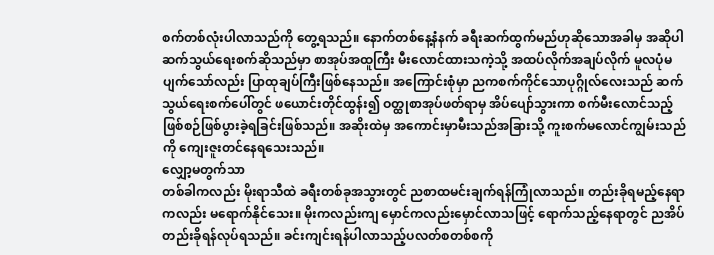စက်တစ်လုံးပါလာသည်ကို တွေ့ရသည်။ နောက်တစ်နေ့နံနက် ခရီးဆက်ထွက်မည်ဟုဆိုသောအခါမှ အဆိုပါဆက်သွယ်ရေးစက်ဆိုသည်မှာ စာအုပ်အထူကြီး မီးလောင်ထားသကဲ့သို့ အထပ်လိုက်အချပ်လိုက် မူလပုံမပျက်သော်လည်း ပြာထုချပ်ကြီးဖြစ်နေသည်။ အကြောင်းစုံမှာ ညကစက်ကိုင်သောပုဂ္ဂိုလ်လေးသည် ဆက်သွယ်ရေးစက်ပေါ်တွင် ဖယောင်းတိုင်ထွန်း၍ ဝတ္ထုစာအုပ်ဖတ်ရာမှ အိပ်ပျော်သွားကာ စက်မီးလောင်သည့် ဖြစ်စဉ်ဖြစ်ပွားခဲ့ရခြင်းဖြစ်သည်။ အဆိုးထဲမှ အကောင်းမှာမီးသည်အခြားသို့ ကူးစက်မလောင်ကျွမ်းသည်ကို ကျေးဇူးတင်နေရသေးသည်။
လျှော့မတွက်သာ
တစ်ခါကလည်း မိုးရာသီထဲ ခရီးတစ်ခုအသွားတွင် ညစာထမင်းချက်ရန်ကြုံလာသည်။ တည်းခိုရမည့်နေရာကလည်း မရောက်နိုင်သေး။ မိုးကလည်းကျ မှောင်ကလည်းမှောင်လာသဖြင့် ရောက်သည့်နေရာတွင် ညအိပ်တည်းခိုရန်လုပ်ရသည်။ ခင်းကျင်းရန်ပါလာသည့်ပလတ်စတစ်စကို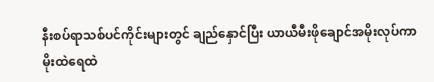နီးစပ်ရာသစ်ပင်ကိုင်းများတွင် ချည်နှောင်ပြီး ယာယီမီးဖိုချောင်အမိုးလုပ်ကာ မိုးထဲရေထဲ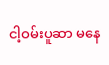ငါ့ဝမ်းပူဆာ မနေ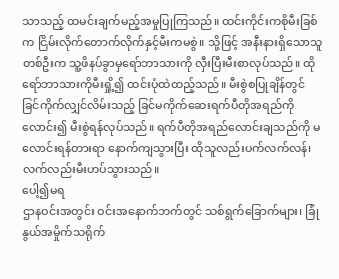သာသည့် ထမင်းချက်မည့်အမှုပြုကြသည်။ ထင်းကိုင်းကစိုမီးခြစ်က ငြိမ်းလိုက်တောက်လိုက်နှင့်မီးကမစွဲ။ သို့ဖြင့် အနီးနားရှိသောသူတစ်ဦးက သူ့ဖိနပ်ခွာမှရော်ဘာသားကို လှီးပြီးမီးစာလုပ်သည်။ ထိုရော်ဘာသားကိုမီးရှို့၍ ထင်းပုံထဲထည့်သည်။ မီးစွဲစပြုချိန်တွင် ခြင်ကိုက်လျှင်လိမ်းသည့် ခြင်မကိုက်ဆေးရက်ပီတိုအရည်ကိုလောင်း၍ မီးစွဲရန်လုပ်သည်။ ရက်ပီတိုအရည်လောင်းချသည်ကို မလောင်းရန်တားရာ နောက်ကျသွားပြီး ထိုသူလည်းပက်လက်လန်၊ လက်လည်းမီးဟပ်သွားသည်။
ပေါ့၍မရ
ဌာနဝင်းအတွင်း ဝင်းအနောက်ဘက်တွင် သစ်ရွက်ခြောက်များ၊ ခြုံနွယ်အမှိုက်သရိုက်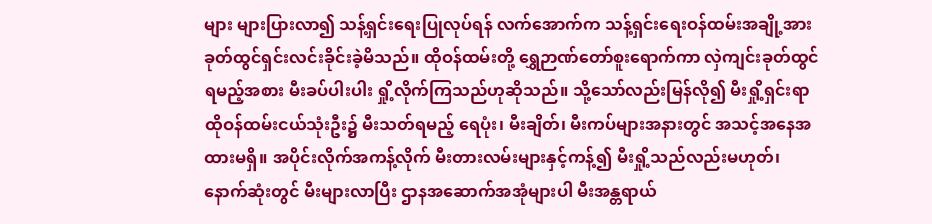များ များပြားလာ၍ သန့်ရှင်းရေးပြုလုပ်ရန် လက်အောက်က သန့်ရှင်းရေးဝန်ထမ်းအချို့အား ခုတ်ထွင်ရှင်းလင်းခိုင်းခဲ့မိသည်။ ထိုဝန်ထမ်းတို့ ရွှေဉာဏ်တော်စူးရောက်ကာ လှဲကျင်းခုတ်ထွင်ရမည့်အစား မီးခပ်ပါးပါး ရှို့လိုက်ကြသည်ဟုဆိုသည်။ သို့သော်လည်းမြန်လို၍ မီးရှို့ရှင်းရာ ထိုဝန်ထမ်းငယ်သုံးဦး၌ မီးသတ်ရမည့် ရေပုံး၊ မီးချိတ်၊ မီးကပ်များအနားတွင် အသင့်အနေအထားမရှိ။ အပိုင်းလိုက်အကန့်လိုက် မီးတားလမ်းများနှင့်ကန့်၍ မီးရှို့သည်လည်းမဟုတ်၊ နောက်ဆုံးတွင် မီးများလာပြီး ဌာနအဆောက်အအုံများပါ မီးအန္တရာယ်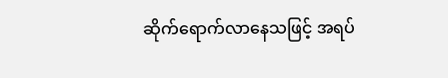ဆိုက်ရောက်လာနေသဖြင့် အရပ်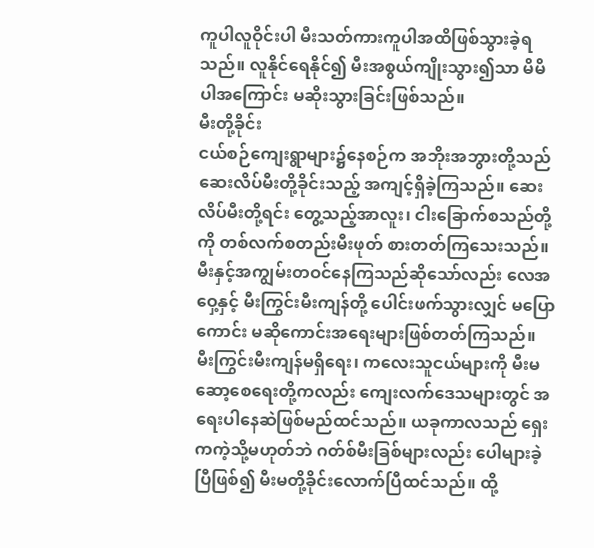ကူပါလူဝိုင်းပါ မီးသတ်ကားကူပါအထိဖြစ်သွားခဲ့ရသည်။ လူနိုင်ရေနိုင်၍ မီးအစွယ်ကျိုးသွား၍သာ မိမိပါအကြောင်း မဆိုးသွားခြင်းဖြစ်သည်။
မီးတို့ခိုင်း
ငယ်စဉ်ကျေးရွာများ၌နေစဉ်က အဘိုးအဘွားတို့သည် ဆေးလိပ်မီးတို့ခိုင်းသည့် အကျင့်ရှိခဲ့ကြသည်။ ဆေးလိပ်မီးတို့ရင်း တွေ့သည့်အာလူး၊ ငါးခြောက်စသည်တို့ကို တစ်လက်စတည်းမီးဖုတ် စားတတ်ကြသေးသည်။ မီးနှင့်အကျွမ်းတဝင်နေကြသည်ဆိုသော်လည်း လေအဝှေ့နှင့် မီးကြွင်းမီးကျန်တို့ ပေါင်းဖက်သွားလျှင် မပြောကောင်း မဆိုကောင်းအရေးများဖြစ်တတ်ကြသည်။ မီးကြွင်းမီးကျန်မရှိရေး၊ ကလေးသူငယ်များကို မီးမဆော့စေရေးတို့ကလည်း ကျေးလက်ဒေသများတွင် အရေးပါနေဆဲဖြစ်မည်ထင်သည်။ ယခုကာလသည် ရှေးကကဲ့သို့မဟုတ်ဘဲ ဂတ်စ်မီးခြစ်များလည်း ပေါများခဲ့ပြီဖြစ်၍ မီးမတို့ခိုင်းလောက်ပြီထင်သည်။ ထို့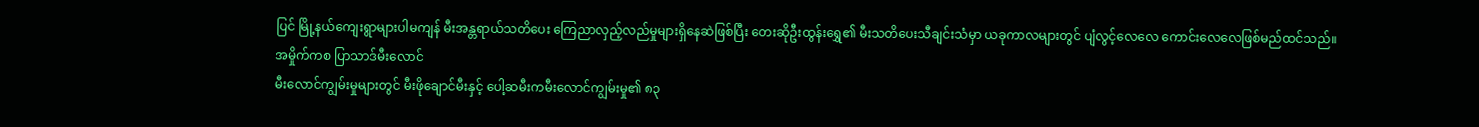ပြင် မြို့နယ်ကျေးရွာများပါမကျန် မီးအန္တရာယ်သတိပေး ကြေညာလှည့်လည်မှုများရှိနေဆဲဖြစ်ပြီး တေးဆိုဦးထွန်းရွှေ၏ မီးသတိပေးသီချင်းသံမှာ ယခုကာလများတွင် ပျံလွင့်လေလေ ကောင်းလေလေဖြစ်မည်ထင်သည်။
အမှိုက်ကစ ပြာသာဒ်မီးလောင်
မီးလောင်ကျွမ်းမှုများတွင် မီးဖိုချောင်မီးနှင့် ပေါ့ဆမီးကမီးလောင်ကျွမ်းမှု၏ ၈၃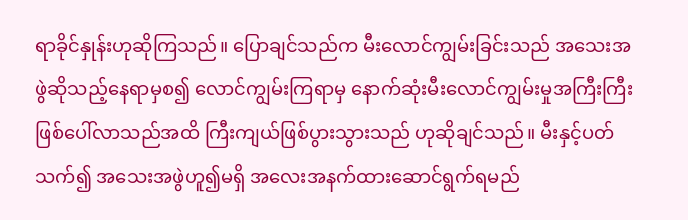ရာခိုင်နှုန်းဟုဆိုကြသည်။ ပြောချင်သည်က မီးလောင်ကျွမ်းခြင်းသည် အသေးအဖွဲဆိုသည့်နေရာမှစ၍ လောင်ကျွမ်းကြရာမှ နောက်ဆုံးမီးလောင်ကျွမ်းမှုအကြီးကြီး ဖြစ်ပေါ်လာသည်အထိ ကြီးကျယ်ဖြစ်ပွားသွားသည် ဟုဆိုချင်သည်။ မီးနှင့်ပတ်သက်၍ အသေးအဖွဲဟူ၍မရှိ အလေးအနက်ထားဆောင်ရွက်ရမည်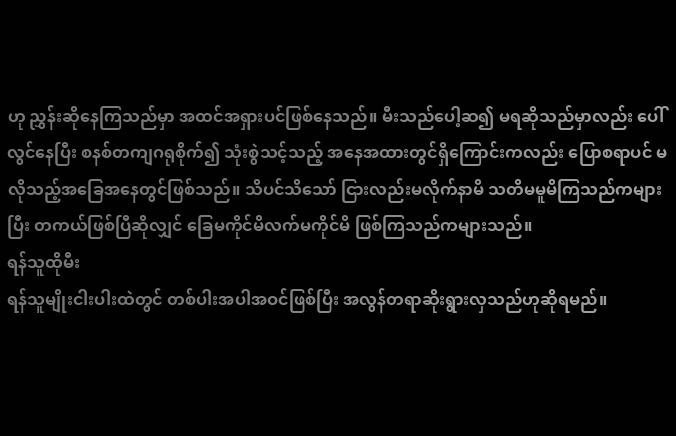ဟု ညွှန်းဆိုနေကြသည်မှာ အထင်အရှားပင်ဖြစ်နေသည်။ မီးသည်ပေါ့ဆ၍ မရဆိုသည်မှာလည်း ပေါ်လွင်နေပြီး စနစ်တကျဂရုစိုက်၍ သုံးစွဲသင့်သည့် အနေအထားတွင်ရှိကြောင်းကလည်း ပြောစရာပင် မလိုသည့်အခြေအနေတွင်ဖြစ်သည်။ သိပင်သိသော် ငြားလည်းမလိုက်နာမိ သတိမမူမိကြသည်ကများပြီး တကယ်ဖြစ်ပြီဆိုလျှင် ခြေမကိုင်မိလက်မကိုင်မိ ဖြစ်ကြသည်ကများသည်။
ရန်သူထိုမီး
ရန်သူမျိုးငါးပါးထဲတွင် တစ်ပါးအပါအဝင်ဖြစ်ပြီး အလွန်တရာဆိုးရွားလှသည်ဟုဆိုရမည်။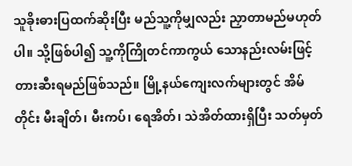သူခိုးဓားပြထက်ဆိုးပြီး မည်သူ့ကိုမျှလည်း ညှာတာမည်မဟုတ်ပါ။ သို့ဖြစ်ပါ၍ သူ့ကိုကြိုတင်ကာကွယ် သောနည်းလမ်းဖြင့်တားဆီးရမည်ဖြစ်သည်။ မြို့နယ်ကျေးလက်များတွင် အိမ်တိုင်း မီးချိတ်၊ မီးကပ်၊ ရေအိတ်၊ သဲအိတ်ထားရှိပြီး သတ်မှတ်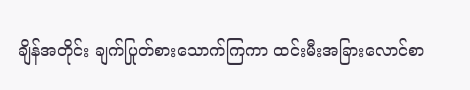ချိန်အတိုင်း ချက်ပြုတ်စားသောက်ကြကာ ထင်းမီးအခြားလောင်စာ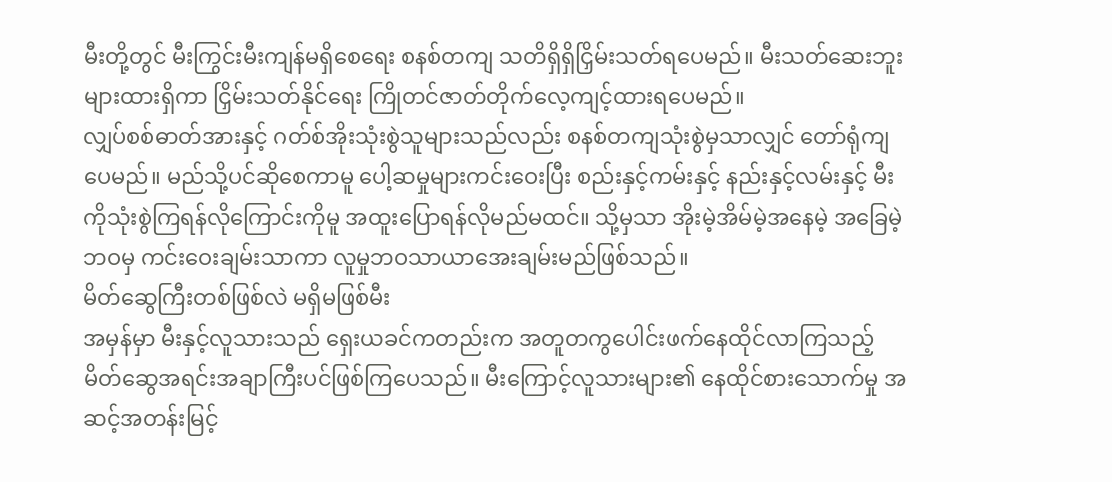မီးတို့တွင် မီးကြွင်းမီးကျန်မရှိစေရေး စနစ်တကျ သတိရှိရှိငြှိမ်းသတ်ရပေမည်။ မီးသတ်ဆေးဘူးများထားရှိကာ ငြှိမ်းသတ်နိုင်ရေး ကြိုတင်ဇာတ်တိုက်လေ့ကျင့်ထားရပေမည်။
လျှပ်စစ်ဓာတ်အားနှင့် ဂတ်စ်အိုးသုံးစွဲသူများသည်လည်း စနစ်တကျသုံးစွဲမှသာလျှင် တော်ရုံကျပေမည်။ မည်သို့ပင်ဆိုစေကာမူ ပေါ့ဆမှုများကင်းဝေးပြီး စည်းနှင့်ကမ်းနှင့် နည်းနှင့်လမ်းနှင့် မီးကိုသုံးစွဲကြရန်လိုကြောင်းကိုမူ အထူးပြောရန်လိုမည်မထင်။ သို့မှသာ အိုးမဲ့အိမ်မဲ့အနေမဲ့ အခြေမဲ့ဘဝမှ ကင်းဝေးချမ်းသာကာ လူမှုဘဝသာယာအေးချမ်းမည်ဖြစ်သည်။
မိတ်ဆွေကြီးတစ်ဖြစ်လဲ မရှိမဖြစ်မီး
အမှန်မှာ မီးနှင့်လူသားသည် ရှေးယခင်ကတည်းက အတူတကွပေါင်းဖက်နေထိုင်လာကြသည့် မိတ်ဆွေအရင်းအချာကြီးပင်ဖြစ်ကြပေသည်။ မီးကြောင့်လူသားများ၏ နေထိုင်စားသောက်မှု အဆင့်အတန်းမြင့်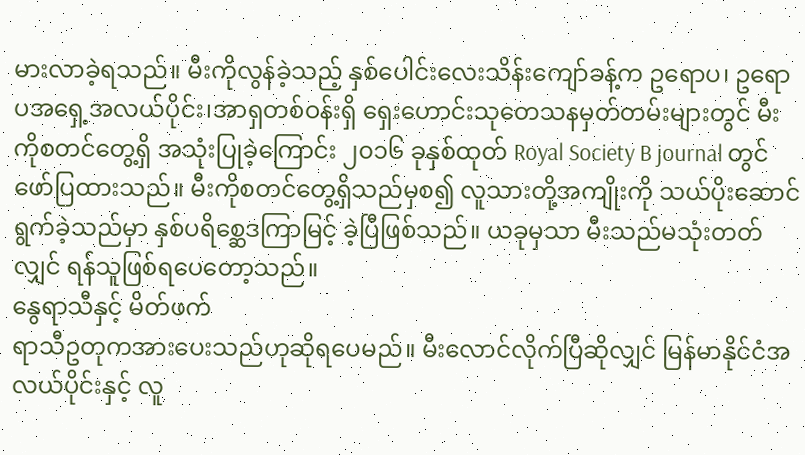မားလာခဲ့ရသည်။ မီးကိုလွန်ခဲ့သည့် နှစ်ပေါင်းလေးသိန်းကျော်ခန့်က ဥရောပ၊ ဥရောပအရှေ့အလယ်ပိုင်း၊အာရှတစ်ဝန်းရှိ ရှေးဟောင်းသုတေသနမှတ်တမ်းများတွင် မီးကိုစတင်တွေ့ရှိ အသုံးပြုခဲ့ကြောင်း ၂၀၁၆ ခုနှစ်ထုတ် Royal Society B journal တွင် ဖော်ပြထားသည်။ မီးကိုစတင်တွေ့ရှိသည်မှစ၍ လူသားတို့အကျိုးကို သယ်ပိုးဆောင်ရွက်ခဲ့သည်မှာ နှစ်ပရိစ္ဆေဒကြာမြင့် ခဲ့ပြီဖြစ်သည်။ ယခုမှသာ မီးသည်မသုံးတတ်လျှင် ရန်သူဖြစ်ရပေတော့သည်။
နွေရာသီနှင့် မိတ်ဖက်
ရာသီဥတုကအားပေးသည်ဟုဆိုရပေမည်။ မီးလောင်လိုက်ပြီဆိုလျှင် မြန်မာနိုင်ငံအလယ်ပိုင်းနှင့် လူ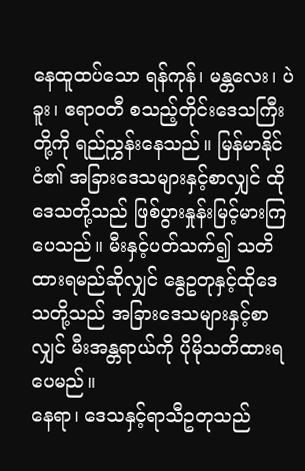နေထူထပ်သော ရန်ကုန်၊ မန္တလေး၊ ပဲခူး၊ ဧရာဝတီ စသည့်တိုင်းဒေသကြီးတို့ကို ရည်ညွှန်းနေသည်။ မြန်မာနိုင်ငံ၏ အခြားဒေသများနှင့်စာလျှင် ထိုဒေသတို့သည် ဖြစ်ပွားနှုန်းမြင့်မားကြပေသည်။ မီးနှင့်ပတ်သက်၍ သတိထားရမည်ဆိုလျှင် နွေဥတုနှင့်ထိုဒေသတို့သည် အခြားဒေသများနှင့်စာလျှင် မီးအန္တရာယ်ကို ပိုမိုသတိထားရပေမည်။
နေရာ၊ ဒေသနှင့်ရာသီဥတုသည်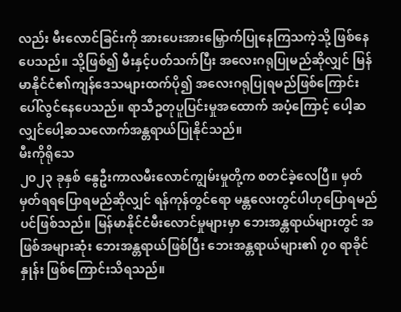လည်း မီးလောင်ခြင်းကို အားပေးအားမြှောက်ပြုနေကြသကဲ့သို့ ဖြစ်နေပေသည်။ သို့ဖြစ်၍ မီးနှင့်ပတ်သက်ပြီး အလေးဂရုပြုမည်ဆိုလျှင် မြန်မာနိုင်ငံ၏ကျန်ဒေသများထက်ပို၍ အလေးဂရုပြုရမည်ဖြစ်ကြောင်း ပေါ်လွင်နေပေသည်။ ရာသီဥတုပူပြင်းမှုအထောက် အပံ့ကြောင့် ပေါ့ဆလျှင်ပေါ့ဆသလောက်အန္တရာယ်ပြုနိုင်သည်။
မီးကိုရိုသေ
၂၀၂၃ ခုနှစ် နွေဦးကာလမီးလောင်ကျွမ်းမှုတို့က စတင်ခဲ့လေပြီ။ မှတ်မှတ်ရရပြောရမည်ဆိုလျှင် ရန်ကုန်တွင်ရော မန္တလေးတွင်ပါဟုပြောရမည်ပင်ဖြစ်သည်။ မြန်မာနိုင်ငံမီးလောင်မှုများမှာ ဘေးအန္တရာယ်များတွင် အဖြစ်အများဆုံး ဘေးအန္တရာယ်ဖြစ်ပြီး ဘေးအန္တရာယ်များ၏ ၇၀ ရာခိုင်နှုန်း ဖြစ်ကြောင်းသိရသည်။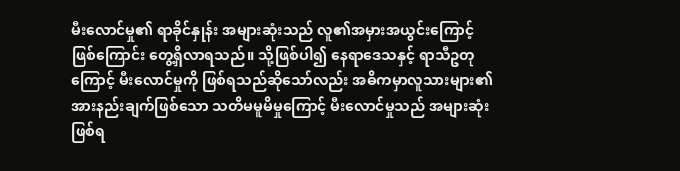မီးလောင်မှု၏ ရာခိုင်နှုန်း အများဆုံးသည် လူ၏အမှားအယွင်းကြောင့်ဖြစ်ကြောင်း တွေ့ရှိလာရသည်။ သို့ဖြစ်ပါ၍ နေရာဒေသနှင့် ရာသီဥတုကြောင့် မီးလောင်မှုကို ဖြစ်ရသည်ဆိုသော်လည်း အဓိကမှာလူသားများ၏ အားနည်းချက်ဖြစ်သော သတိမမူမိမှုကြောင့် မီးလောင်မှုသည် အများဆုံးဖြစ်ရ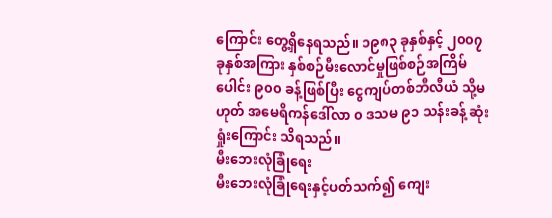ကြောင်း တွေ့ရှိနေရသည်။ ၁၉၈၃ ခုနှစ်နှင့် ၂၀၀၇ ခုနှစ်အကြား နှစ်စဉ်မီးလောင်မှုဖြစ်စဉ်အကြိမ်ပေါင်း ၉၀၀ ခန့်ဖြစ်ပြီး ငွေကျပ်တစ်ဘီလီယံ သို့မဟုတ် အမေရိကန်ဒေါ်လာ ၀ ဒသမ ၉၁ သန်းခန့် ဆုံးရှုံးကြောင်း သိရသည်။
မီးဘေးလုံခြုံရေး
မီးဘေးလုံခြုံရေးနှင့်ပတ်သက်၍ ကျေး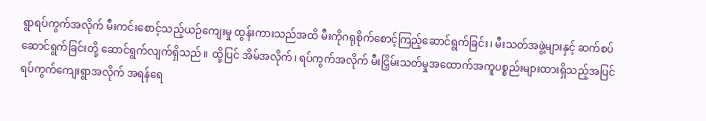ရွာရပ်ကွက်အလိုက် မီးကင်းစောင့်သည့်ယဉ်ကျေးမှု ထွန်းကားသည်အထိ မီးကိုဂရုစိုက်စောင့်ကြည့်ဆောင်ရွက်ခြင်း၊ မီးသတ်အဖွဲ့များနှင့် ဆက်စပ်ဆောင်ရွက်ခြင်းတို့ ဆောင်ရွက်လျက်ရှိသည်။ ထို့ပြင် အိမ်အလိုက်၊ ရပ်ကွက်အလိုက် မီးငြှိမ်းသတ်မှုအထောက်အကူပစ္စည်းများထားရှိသည့်အပြင် ရပ်ကွက်ကျေးရွာအလိုက် အရန်ရေ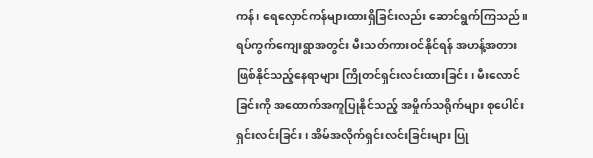ကန်၊ ရေလှောင်ကန်များထားရှိခြင်းလည်း ဆောင်ရွက်ကြသည်။ ရပ်ကွက်ကျေးရွာအတွင်း မီးသတ်ကားဝင်နိုင်ရန် အဟန့်အတားဖြစ်နိုင်သည့်နေရာများ ကြိုတင်ရှင်းလင်းထားခြင်း၊ မီးလောင်ခြင်းကို အထောက်အကူပြုနိုင်သည့် အမှိုက်သရိုက်များ စုပေါင်းရှင်းလင်းခြင်း၊ အိမ်အလိုက်ရှင်းလင်းခြင်းများ ပြု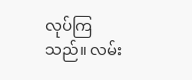လုပ်ကြသည်။ လမ်း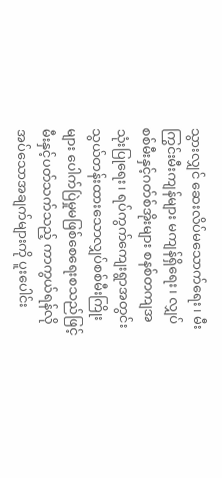သွားလျှင် ဆေးလိပ်မသောက်ရေး၊ မီးကြွင်းမီးကျန်များ မကျန်ရှိရေး၊ လျှပ်စစ်မီးနှင့်ဂတ်စ်အိုးများ စနစ်တကျအသုံးပြုရေး၊ ရပ်ကွက်ကျေးရွာအတွင်း သွယ်တန်းထားသောလျှပ်စစ်မီးကြိုးများ ပေါက်ပြဲမှုမဖြစ်စေရေးစသည်ဖြင့် မီးနှင့်ပတ်သက်သည့် ကာကွယ်ရန်လိုအပ်သောအချက်များကို ပူးပေါင်း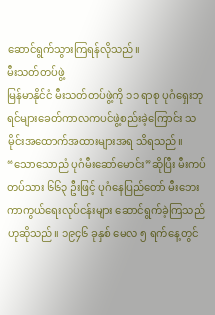ဆောင်ရွက်သွားကြရန်လိုသည်။
မီးသတ်တပ်ဖွဲ့
မြန်မာနိုင်ငံ မီးသတ်တပ်ဖွဲ့ကို ၁၁ ရာစု ပုဂံရှေးဘုရင်များခေတ်ကာလကပင်ဖွဲ့စည်းခဲ့ကြောင်း သမိုင်းအထောက်အထားများအရ သိရသည်။ “သောသောညံ ပုဂံမီးဆော်မောင်း”ဆိုပြီး မီးကပ်တပ်သား ၆၆၃ ဦးဖြင့် ပုဂံနေပြည်တော် မီးဘေးကာကွယ်ရေးလုပ်ငန်းများ ဆောင်ရွက်ခဲ့ကြသည်ဟုဆိုသည်။ ၁၉၄၆ ခုနှစ် မေလ ၅ ရက်နေ့တွင်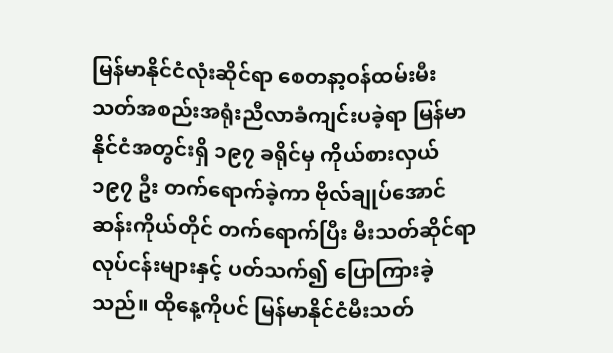မြန်မာနိုင်ငံလုံးဆိုင်ရာ စေတနာ့ဝန်ထမ်းမီးသတ်အစည်းအရုံးညီလာခံကျင်းပခဲ့ရာ မြန်မာနိုင်ငံအတွင်းရှိ ၁၉၇ ခရိုင်မှ ကိုယ်စားလှယ် ၁၉၇ ဦး တက်ရောက်ခဲ့ကာ ဗိုလ်ချုပ်အောင်ဆန်းကိုယ်တိုင် တက်ရောက်ပြီး မီးသတ်ဆိုင်ရာလုပ်ငန်းများနှင့် ပတ်သက်၍ ပြောကြားခဲ့သည်။ ထိုနေ့ကိုပင် မြန်မာနိုင်ငံမီးသတ်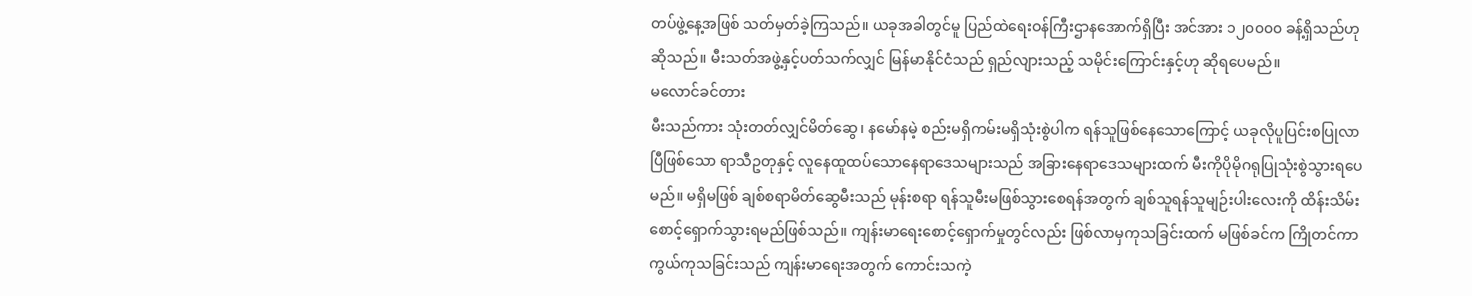တပ်ဖွဲ့နေ့အဖြစ် သတ်မှတ်ခဲ့ကြသည်။ ယခုအခါတွင်မူ ပြည်ထဲရေးဝန်ကြီးဌာနအောက်ရှိပြီး အင်အား ၁၂၀၀၀၀ ခန့်ရှိသည်ဟုဆိုသည်။ မီးသတ်အဖွဲ့နှင့်ပတ်သက်လျှင် မြန်မာနိုင်ငံသည် ရှည်လျားသည့် သမိုင်းကြောင်းနှင့်ဟု ဆိုရပေမည်။
မလောင်ခင်တား
မီးသည်ကား သုံးတတ်လျှင်မိတ်ဆွေ၊ နမော်နမဲ့ စည်းမရှိကမ်းမရှိသုံးစွဲပါက ရန်သူဖြစ်နေသောကြောင့် ယခုလိုပူပြင်းစပြုလာပြီဖြစ်သော ရာသီဥတုနှင့် လူနေထူထပ်သောနေရာဒေသများသည် အခြားနေရာဒေသများထက် မီးကိုပိုမိုဂရုပြုသုံးစွဲသွားရပေမည်။ မရှိမဖြစ် ချစ်စရာမိတ်ဆွေမီးသည် မုန်းစရာ ရန်သူမီးမဖြစ်သွားစေရန်အတွက် ချစ်သူရန်သူမျဉ်းပါးလေးကို ထိန်းသိမ်းစောင့်ရှောက်သွားရမည်ဖြစ်သည်။ ကျန်းမာရေးစောင့်ရှောက်မှုတွင်လည်း ဖြစ်လာမှကုသခြင်းထက် မဖြစ်ခင်က ကြိုတင်ကာကွယ်ကုသခြင်းသည် ကျန်းမာရေးအတွက် ကောင်းသကဲ့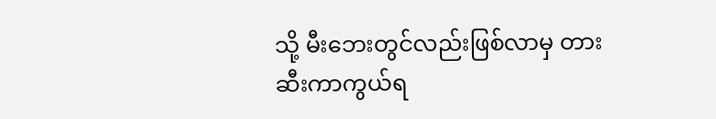သို့ မီးဘေးတွင်လည်းဖြစ်လာမှ တားဆီးကာကွယ်ရ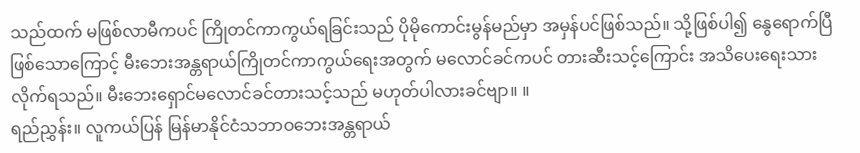သည်ထက် မဖြစ်လာမီကပင် ကြိုတင်ကာကွယ်ရခြင်းသည် ပိုမိုကောင်းမွန်မည်မှာ အမှန်ပင်ဖြစ်သည်။ သို့ဖြစ်ပါ၍ နွေရောက်ပြီဖြစ်သောကြောင့် မီးဘေးအန္တရာယ်ကြိုတင်ကာကွယ်ရေးအတွက် မလောင်ခင်ကပင် တားဆီးသင့်ကြောင်း အသိပေးရေးသားလိုက်ရသည်။ မီးဘေးရှောင်မလောင်ခင်တားသင့်သည် မဟုတ်ပါလားခင်ဗျာ။ ။
ရည်ညွှန်း။ လူကယ်ပြန် မြန်မာနိုင်ငံသဘာဝဘေးအန္တရာယ်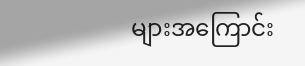များအကြောင်း